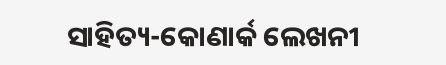ସାହିତ୍ୟ-କୋଣାର୍କ ଲେଖନୀ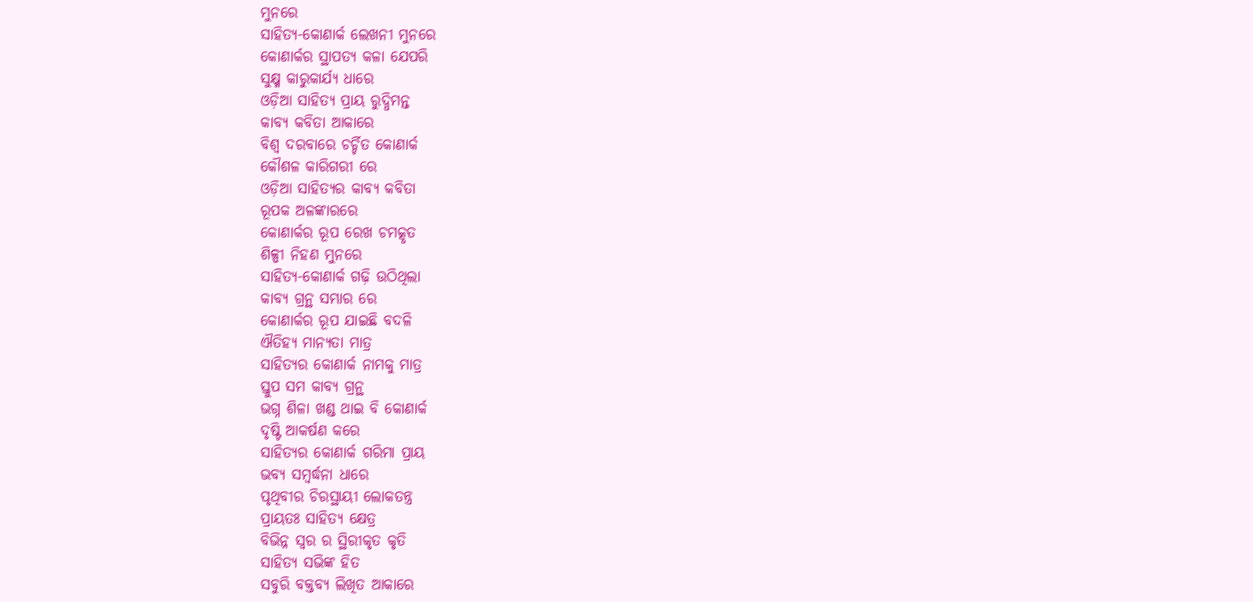ମୁନରେ
ସାହିତ୍ୟ-କୋଣାର୍କ ଲେଖନୀ ମୁନରେ
କୋଣାର୍କର ସ୍ଥାପତ୍ୟ କଳା ଯେପରି
ସୁକ୍ଷ୍ମ କାରୁକାର୍ଯ୍ୟ ଧାରେ
ଓଡ଼ିଆ ସାହିତ୍ୟ ପ୍ରାୟ ରୁଦ୍ଧିମନ୍ତ
କାବ୍ୟ କବିତା ଆକାରେ
ବିଶ୍ଵ ଦରବାରେ ଚର୍ଚ୍ଚିତ କୋଣାର୍କ
କୌଶଳ କାରିଗରୀ ରେ
ଓଡ଼ିଆ ସାହିତ୍ୟର କାବ୍ୟ କବିତା
ରୂପକ ଅଳଙ୍କାରରେ
କୋଣାର୍କର ରୂପ ରେଖ ଚମତ୍କୃତ
ଶିଳ୍ପୀ ନିହଣ ମୁନରେ
ସାହିତ୍ୟ-କୋଣାର୍କ ଗଢ଼ି ଉଠିଥିଲା
କାବ୍ୟ ଗ୍ରନ୍ଥ ସମ୍ଭାର ରେ
କୋଣାର୍କର ରୂପ ଯାଇଛି ବଦଳି
ଐତିହ୍ୟ ମାନ୍ୟତା ମାତ୍ର
ସାହିତ୍ୟର କୋଣାର୍କ ନାମକୁ ମାତ୍ର
ସ୍ତୁପ ସମ କାବ୍ୟ ଗ୍ରନ୍ଥ
ଭଗ୍ନ ଶିଳା ଖଣ୍ଡ ଥାଇ ବି କୋଣାର୍କ
ଦୃଷ୍ଟି ଆକର୍ଷଣ କରେ
ସାହିତ୍ୟର କୋଣାର୍କ ଗରିମା ପ୍ରାୟ
ଭବ୍ୟ ସମ୍ବର୍ଦ୍ଧନା ଧାରେ
ପୃଥିବୀର ଚିରସ୍ଥାୟୀ ଲୋକତନ୍ତ୍ର
ପ୍ରାୟତଃ ସାହିତ୍ୟ କ୍ଷେତ୍ର
ବିଭିନ୍ନ ସ୍ୱର ର ସ୍ଥିରୀକୃତ କୃତି
ସାହିତ୍ୟ ସଭିଙ୍କ ହିତ
ସବୁରି ବକ୍ତବ୍ୟ ଲିଖିତ ଆକାରେ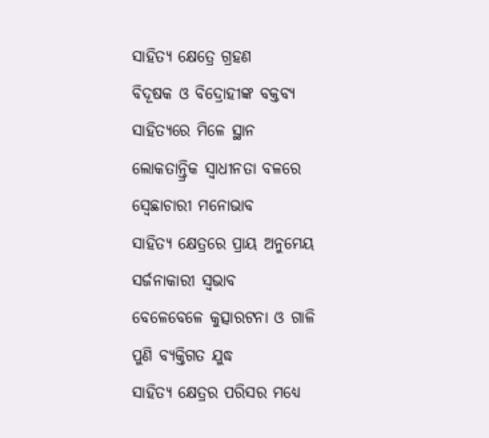ସାହିତ୍ୟ କ୍ଷେତ୍ରେ ଗ୍ରହଣ
ବିଦୂଷକ ଓ ବିଦ୍ରୋହୀଙ୍କ ବକ୍ତବ୍ୟ
ସାହିତ୍ୟରେ ମିଳେ ସ୍ଥାନ
ଲୋକତାନ୍ତ୍ରିକ ସ୍ଵାଧୀନତା ବଳରେ
ସ୍ୱେଛାଚାରୀ ମନୋଭାବ
ସାହିତ୍ୟ କ୍ଷେତ୍ରରେ ପ୍ରାୟ ଅନୁମେୟ
ସର୍ଜନାକାରୀ ସ୍ବଭାବ
ବେଳେବେଳେ କୁତ୍ସାରଟନା ଓ ଗାଳି
ପୁଣି ବ୍ୟକ୍ତିଗତ ଯୁଦ୍ଧ
ସାହିତ୍ୟ କ୍ଷେତ୍ରର ପରିସର ମଧ୍ୟେ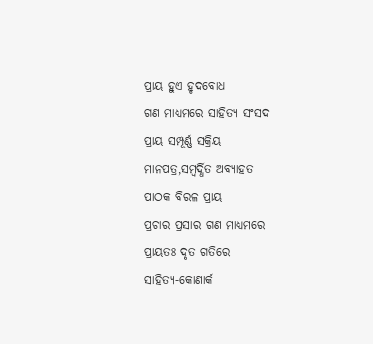ପ୍ରାୟ ହୁଏ ହୃଦବୋଧ
ଗଣ ମାଧ୍ୟମରେ ସାହିତ୍ୟ ସଂସଦ
ପ୍ରାୟ ସମ୍ପୂର୍ଣ୍ଣ ସକ୍ରିୟ
ମାନପତ୍ର,ସମ୍ବର୍ଦ୍ଧିତ ଅବ୍ୟାହତ
ପାଠକ ବିରଳ ପ୍ରାୟ
ପ୍ରଚାର ପ୍ରସାର ଗଣ ମାଧ୍ୟମରେ
ପ୍ରାୟତଃ ଦୃତ ଗତିରେ
ସାହିତ୍ୟ-କୋଣାର୍କ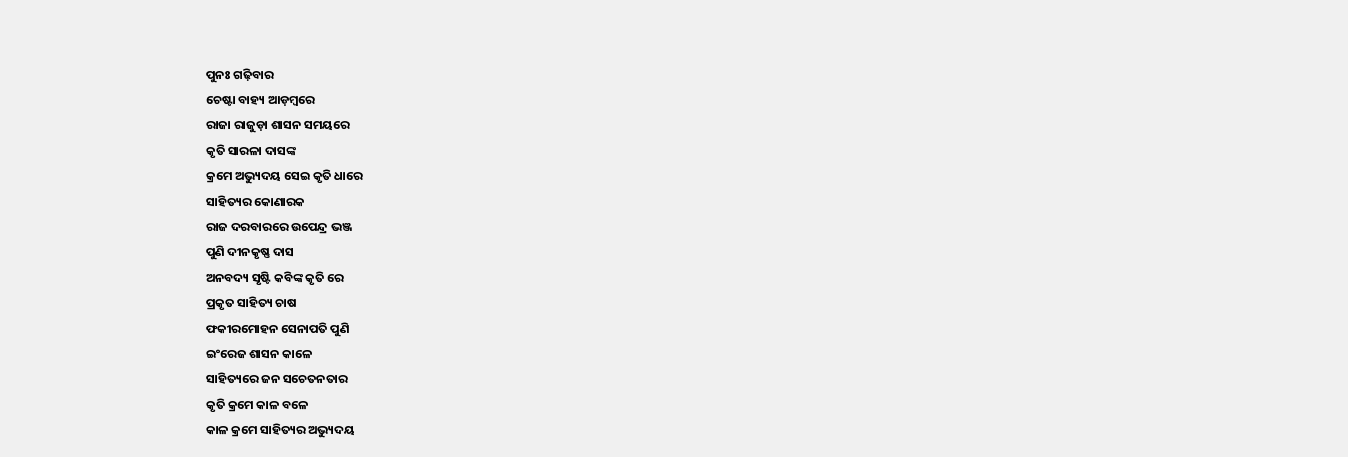ପୁନଃ ଗଢ଼ିବାର
ଚେଷ୍ଟା ବାହ୍ୟ ଆଡ଼ମ୍ବରେ
ରାଜା ରାଜୁଡ଼ା ଶାସନ ସମୟରେ
କୃତି ସାରଳା ଦାସଙ୍କ
କ୍ରମେ ଅଭ୍ୟୁଦୟ ସେଇ କୃତି ଧାରେ
ସାହିତ୍ୟର କୋଣାରକ
ରାଜ ଦରବାରରେ ଉପେନ୍ଦ୍ର ଭଞ୍ଜ
ପୁଣି ଦୀନକୃଷ୍ଣ ଦାସ
ଅନବଦ୍ୟ ସୃଷ୍ଟି କବିଙ୍କ କୃତି ରେ
ପ୍ରକୃତ ସାହିତ୍ୟ ଚାଷ
ଫକୀରମୋହନ ସେନାପତି ପୁଣି
ଇଂରେଜ ଶାସନ କାଳେ
ସାହିତ୍ୟରେ ଜନ ସଚେତନତାର
କୃତି କ୍ରମେ କାଳ ବଳେ
କାଳ କ୍ରମେ ସାହିତ୍ୟର ଅଭ୍ୟୁଦୟ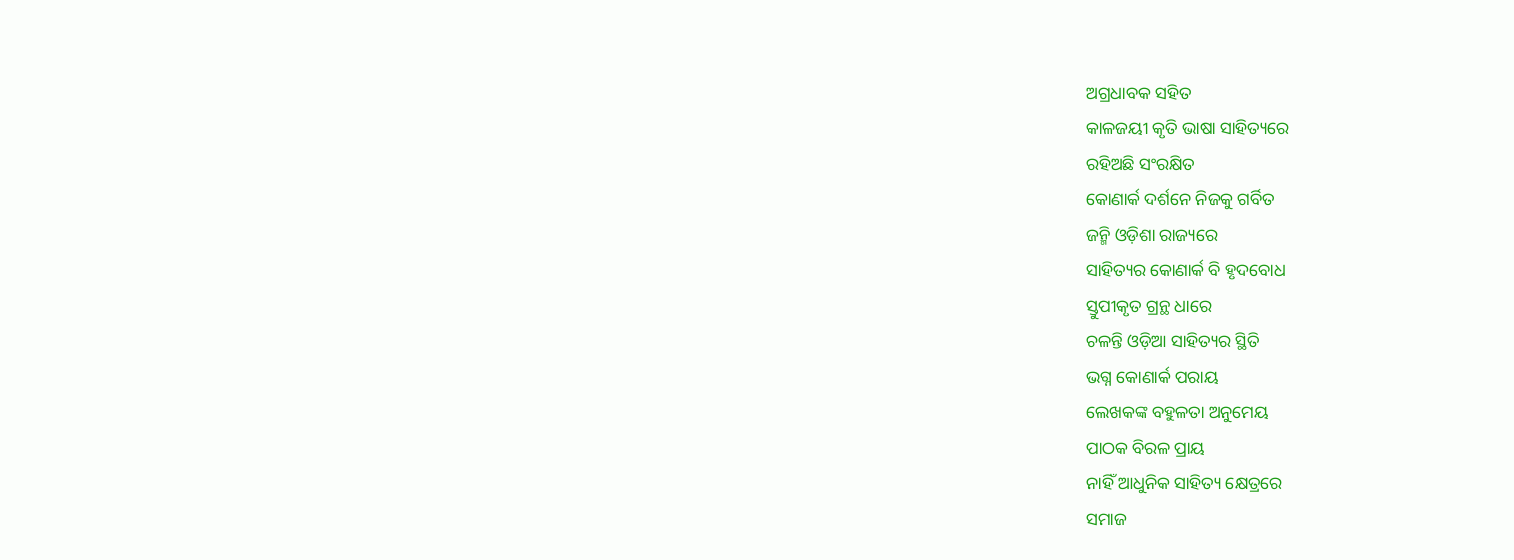ଅଗ୍ରଧାବକ ସହିତ
କାଳଜୟୀ କୃତି ଭାଷା ସାହିତ୍ୟରେ
ରହିଅଛି ସଂରକ୍ଷିତ
କୋଣାର୍କ ଦର୍ଶନେ ନିଜକୁ ଗର୍ବିତ
ଜନ୍ମି ଓଡ଼ିଶା ରାଜ୍ୟରେ
ସାହିତ୍ୟର କୋଣାର୍କ ବି ହୃଦବୋଧ
ସ୍ତୁପୀକୃତ ଗ୍ରନ୍ଥ ଧାରେ
ଚଳନ୍ତି ଓଡ଼ିଆ ସାହିତ୍ୟର ସ୍ଥିତି
ଭଗ୍ନ କୋଣାର୍କ ପରାୟ
ଲେଖକଙ୍କ ବହୁଳତା ଅନୁମେୟ
ପାଠକ ବିରଳ ପ୍ରାୟ
ନାହିଁ ଆଧୁନିକ ସାହିତ୍ୟ କ୍ଷେତ୍ରରେ
ସମାଜ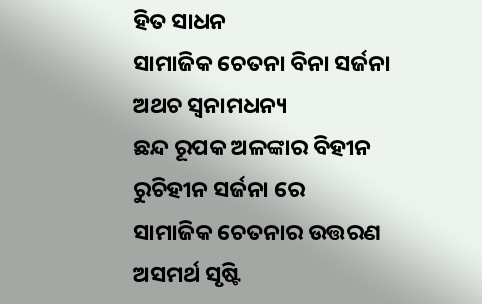ହିତ ସାଧନ
ସାମାଜିକ ଚେତନା ବିନା ସର୍ଜନା
ଅଥଚ ସ୍ୱନାମଧନ୍ୟ
ଛନ୍ଦ ରୂପକ ଅଳଙ୍କାର ବିହୀନ
ରୁଚିହୀନ ସର୍ଜନା ରେ
ସାମାଜିକ ଚେତନାର ଉତ୍ତରଣ
ଅସମର୍ଥ ସୃଷ୍ଟି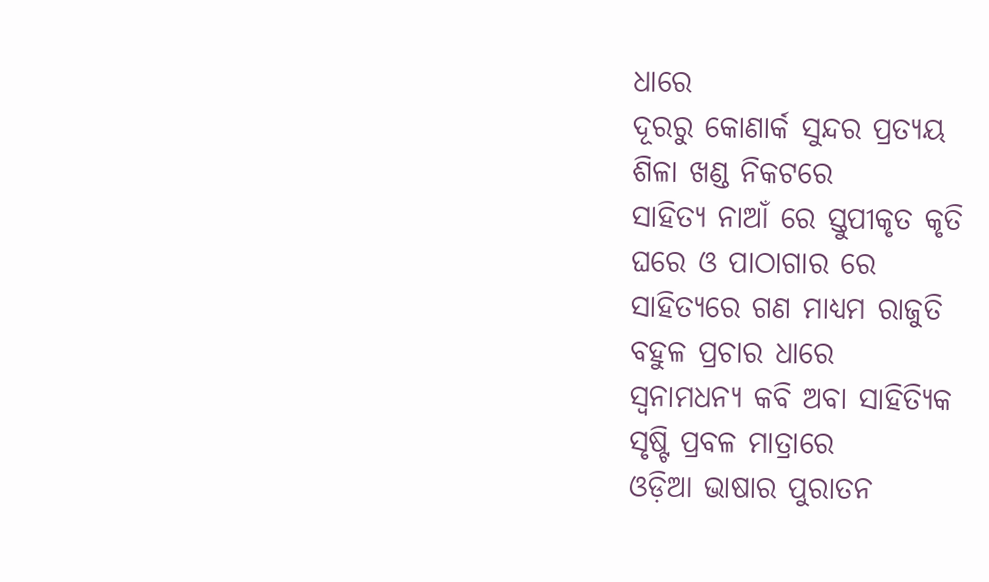ଧାରେ
ଦୂରରୁ କୋଣାର୍କ ସୁନ୍ଦର ପ୍ରତ୍ୟୟ
ଶିଳା ଖଣ୍ଡ ନିକଟରେ
ସାହିତ୍ୟ ନାଆଁ ରେ ସ୍ତୁପୀକୃତ କୃତି
ଘରେ ଓ ପାଠାଗାର ରେ
ସାହିତ୍ୟରେ ଗଣ ମାଧ୍ୟମ ରାଜୁତି
ବହୁଳ ପ୍ରଚାର ଧାରେ
ସ୍ୱନାମଧନ୍ୟ କବି ଅବା ସାହିତ୍ୟିକ
ସୃଷ୍ଟି ପ୍ରବଳ ମାତ୍ରାରେ
ଓଡ଼ିଆ ଭାଷାର ପୁରାତନ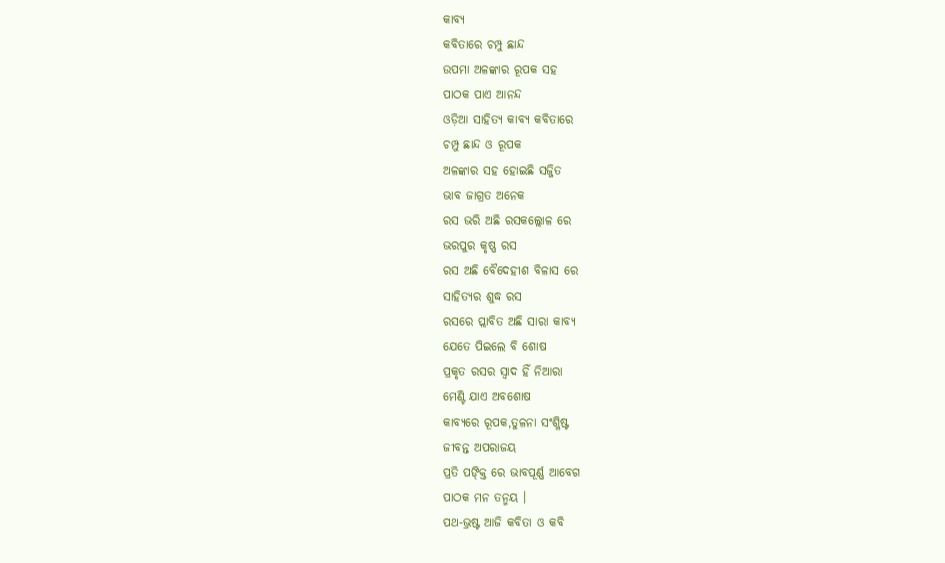କାବ୍ୟ
କବିତାରେ ଚମ୍ପୁ ଛାନ୍ଦ
ଉପମା ଅଳଙ୍କାର ରୂପକ ସହ
ପାଠକ ପାଏ ଆନନ୍ଦ
ଓଡ଼ିଆ ସାହିତ୍ୟ କାବ୍ୟ କବିତାରେ
ଚମ୍ପୁ ଛାନ୍ଦ ଓ ରୂପକ
ଅଳଙ୍କାର ସହ ହୋଇଛି ସଜ୍ଜିତ
ଭାବ ଜାଗ୍ରତ ଅନେକ
ରସ ଭରି ଅଛି ରସକଲ୍ଲୋଳ ରେ
ଭରପୁର କୃଷ୍ଣ ରସ
ରସ ଅଛି ବୈଦେହୀଶ ବିଳାସ ରେ
ସାହିତ୍ୟର ଶୁଦ୍ଧ ରସ
ରସରେ ପ୍ଲାବିତ ଅଛି ସାରା କାବ୍ୟ
ଯେତେ ପିଇଲେ ବି ଶୋଷ
ପ୍ରକୃତ ରସର ସ୍ଵାଦ ହିଁ ନିଆରା
ମେଣ୍ଟି ଯାଏ ଅବଶୋଷ
କାବ୍ୟରେ ରୂପକ,ତୁଳନା ସଂଶ୍ଳିଷ୍ଟ
ଜୀବନ୍ତ ଅପରାଜୟ
ପ୍ରତି ପଙ୍କ୍ତି ରେ ଭାବପୂର୍ଣ୍ଣ ଆବେଗ
ପାଠକ ମନ ତନ୍ମୟ ।
ପଥ-ଭ୍ରଷ୍ଟ ଆଜି କବିତା ଓ କବି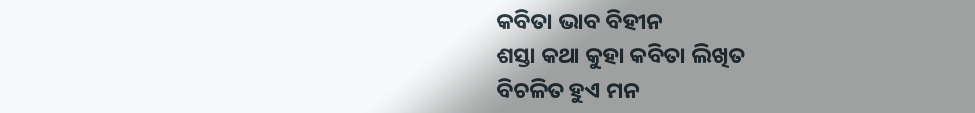କବିତା ଭାବ ବିହୀନ
ଶସ୍ତା କଥା କୁହା କବିତା ଲିଖିତ
ବିଚଳିତ ହୁଏ ମନ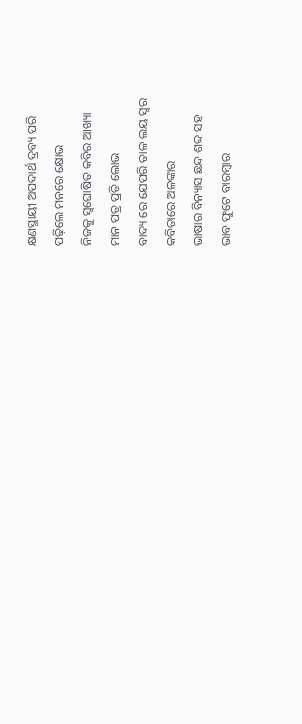କ୍ଷଣସ୍ଥାୟୀ ଅପଦାର୍ଥ ଦ୍ରବ୍ୟ ପରି
ପଢ଼ିଲେ ମନରେ କ୍ଷୋଭ
ନିଜକୁ ସ୍ଵଘୋଷିତ କବିର ଆଖ୍ୟା
ମାନ ପତ୍ର ପ୍ରତି ଲୋଭ
ବାଦ୍ୟ ରେ ଯେପରି ତାଳ ଲୟ ସ୍ୱର
କବିତାରେ ଅଳଙ୍କାର
ଭାଷାର ବିନ୍ୟାସ ଛନ୍ଦ ଶବ୍ଦ ସହ
ଭାବ ଫୁଟେ ବାରମ୍ବାର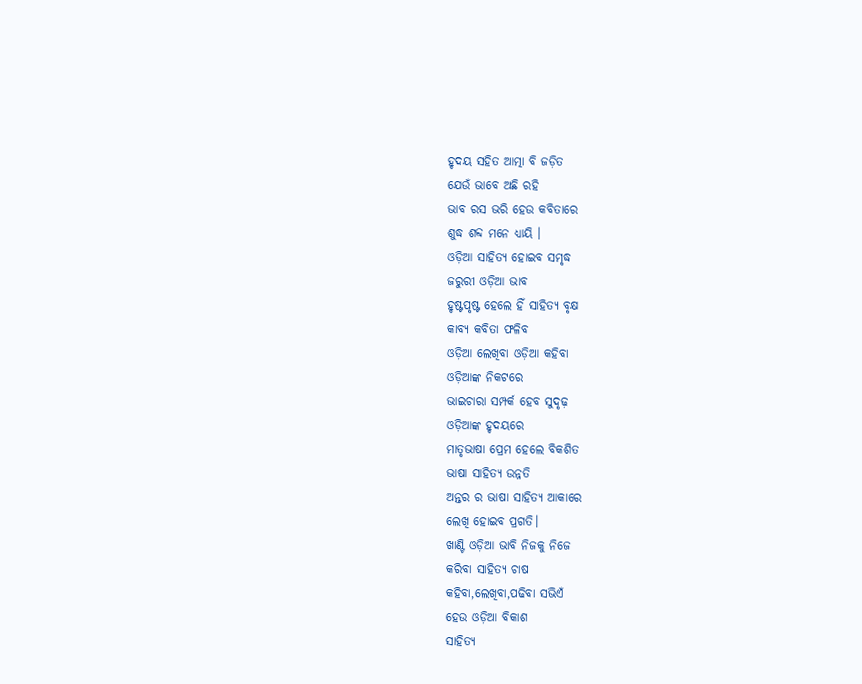ହୃଦୟ ସହିତ ଆତ୍ମା ବି ଜଡ଼ିତ
ଯେଉଁ ଭାବେ ଅଛି ରହି
ଭାବ ରସ ଭରି ହେଉ କବିତାରେ
ଶୁଦ୍ଧ ଶବ୍ଦ ମନେ ଧ୍ୟାୟି ।
ଓଡ଼ିଆ ସାହିତ୍ୟ ହୋଇବ ସମୃଦ୍ଧ
ଜରୁରୀ ଓଡ଼ିଆ ଭାବ
ହୃଷ୍ଟପୃଷ୍ଟ ହେଲେ ହିଁ ସାହିତ୍ୟ ବୃକ୍ଷ
କାବ୍ୟ କବିତା ଫଳିବ
ଓଡ଼ିଆ ଲେଖିବା ଓଡ଼ିଆ କହିବା
ଓଡ଼ିଆଙ୍କ ନିକଟରେ
ଭାଇଚାରା ସମ୍ପର୍କ ହେବ ସୁଦୃଢ଼
ଓଡ଼ିଆଙ୍କ ହୃଦୟରେ
ମାତୃଭାଷା ପ୍ରେମ ହେଲେ ବିକଶିତ
ଭାଷା ସାହିତ୍ୟ ଉନ୍ନତି
ଅନ୍ତର ର ଭାଷା ସାହିତ୍ୟ ଆକାରେ
ଲେଖି ହୋଇବ ପ୍ରଗତି।
ଖାଣ୍ଟି ଓଡ଼ିଆ ଭାବି ନିଜକୁ ନିଜେ
କରିବା ସାହିତ୍ୟ ଚାଷ
କହିବା,ଲେଖିବା,ପଢିବା ସଭିଏଁ
ହେଉ ଓଡ଼ିଆ ବିକାଶ
ସାହିତ୍ୟ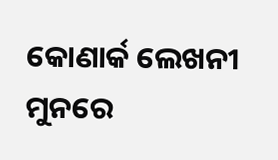କୋଣାର୍କ ଲେଖନୀ ମୁନରେ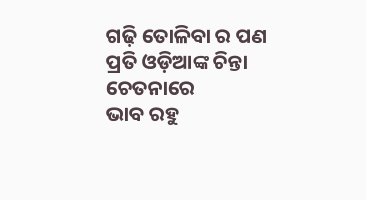ଗଢ଼ି ତୋଳିବା ର ପଣ
ପ୍ରତି ଓଡ଼ିଆଙ୍କ ଚିନ୍ତା ଚେତନାରେ
ଭାବ ରହୁ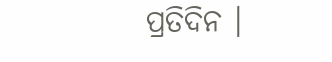ପ୍ରତିଦିନ ।